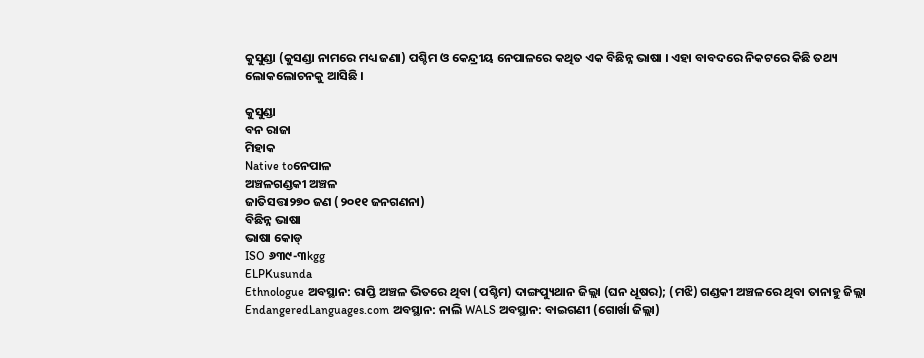କୁସୁଣ୍ଡା (କୁସଣ୍ଡା ନାମରେ ମଧ୍ୟ ଜଣା) ପଶ୍ଚିମ ଓ କେନ୍ଦ୍ରୀୟ ନେପାଳରେ କଥିତ ଏକ ବିଛିନ୍ନ ଭାଷା । ଏହା ବାବଦରେ ନିକଟରେ କିଛି ତଥ୍ୟ ଲୋକଲୋଚନକୁ ଆସିଛି ।

କୁସୁଣ୍ଡା
ବନ ରାଜା
ମିହାକ
Native toନେପାଳ
ଅଞ୍ଚଳଗଣ୍ଡକୀ ଅଞ୍ଚଳ
ଜାତିସତ୍ତା୨୭୦ ଜଣ (୨୦୧୧ ଜନଗଣନା)
ବିଛିନ୍ନ ଭାଷା
ଭାଷା କୋଡ୍
ISO ୬୩୯-୩kgg
ELPKusunda
Ethnologue ଅବସ୍ଥାନ: ରାପ୍ତି ଅଞ୍ଚଳ ଭିତରେ ଥିବା (ପଶ୍ଚିମ) ଦାଙ୍ଗପ୍ୟୁଥାନ ଜିଲ୍ଲା (ଘନ ଧୂଷର); (ମଝି) ଗଣ୍ଡକୀ ଅଞ୍ଚଳରେ ଥିବା ତାନାହୁ ଜିଲ୍ଲା
EndangeredLanguages.com ଅବସ୍ଥାନ: ନାଲି WALS ଅବସ୍ଥାନ: ବାଇଗଣୀ (ଗୋର୍ଖା ଜିଲ୍ଲା)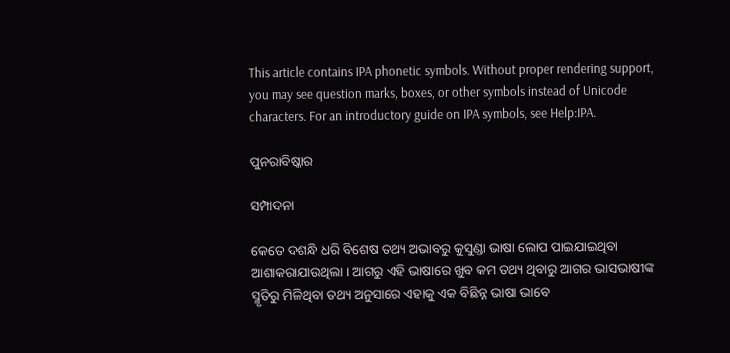This article contains IPA phonetic symbols. Without proper rendering support, you may see question marks, boxes, or other symbols instead of Unicode characters. For an introductory guide on IPA symbols, see Help:IPA.

ପୁନରାବିଷ୍କାର

ସମ୍ପାଦନା

କେତେ ଦଶନ୍ଧି ଧରି ବିଶେଷ ତଥ୍ୟ ଅଭାବରୁ କୁସୁଣ୍ଡା ଭାଷା ଲୋପ ପାଇଯାଇଥିବା ଆଶାକରାଯାଉଥିଲା । ଆଗରୁ ଏହି ଭାଷାରେ ଖୁବ କମ ତଥ୍ୟ ଥିବାରୁ ଆଗର ଭାସଭାଷୀଙ୍କ ସ୍ମୃତିରୁ ମିଳିଥିବା ତଥ୍ୟ ଅନୁସାରେ ଏହାକୁ ଏକ ବିଛିନ୍ନ ଭାଷା ଭାବେ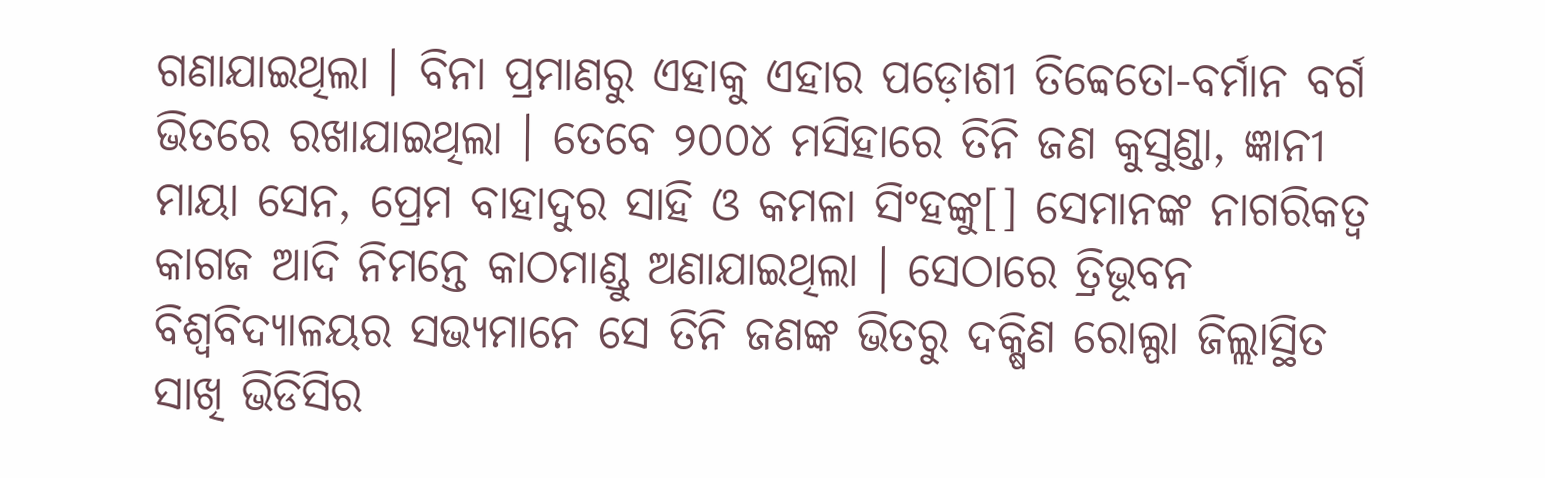ଗଣାଯାଇଥିଲା । ବିନା ପ୍ରମାଣରୁ ଏହାକୁ ଏହାର ପଡ଼ୋଶୀ ତିବ୍ୱେତୋ-ବର୍ମାନ ବର୍ଗ ଭିତରେ ରଖାଯାଇଥିଲା । ତେବେ ୨୦୦୪ ମସିହାରେ ତିନି ଜଣ କୁସୁଣ୍ଡା, ଜ୍ଞାନୀ ମାୟା ସେନ, ପ୍ରେମ ବାହାଦୁର ସାହି ଓ କମଳା ସିଂହଙ୍କୁ[] ସେମାନଙ୍କ ନାଗରିକତ୍ୱ କାଗଜ ଆଦି ନିମନ୍ତେ କାଠମାଣ୍ଡୁ ଅଣାଯାଇଥିଲା । ସେଠାରେ ତ୍ରିଭୂବନ ବିଶ୍ୱବିଦ୍ୟାଳୟର ସଭ୍ୟମାନେ ସେ ତିନି ଜଣଙ୍କ ଭିତରୁ ଦକ୍ଷିଣ ରୋଲ୍ପା ଜିଲ୍ଲାସ୍ଥିତ ସାଖି ଭିଡିସିର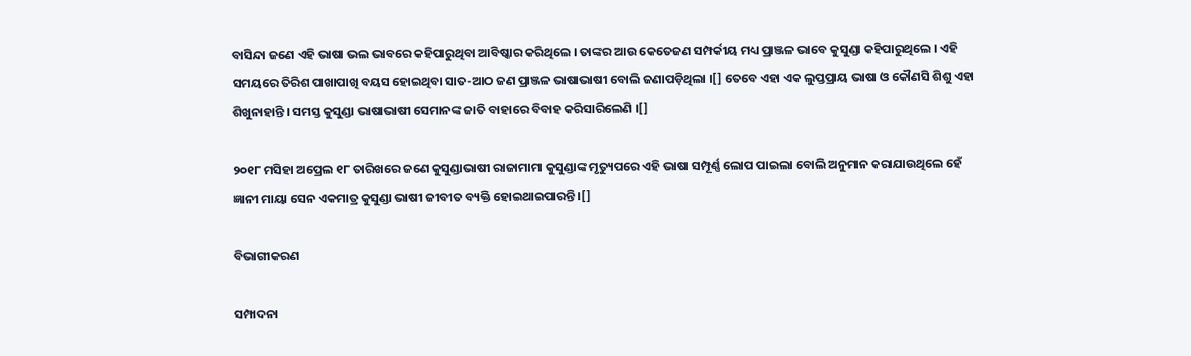ବାସିନ୍ଦା ଜଣେ ଏହି ଭାଷା ଭଲ ଭାବରେ କହିପାରୁଥିବା ଆବିଷ୍କାର କରିଥିଲେ । ତାଙ୍କର ଆଉ କେତେଜଣ ସମ୍ପର୍କୀୟ ମଧ୍ୟ ପ୍ରାଞ୍ଜଳ ଭାବେ କୁସୁଣ୍ଡା କହିପାରୁଥିଲେ । ଏହି ସମୟରେ ତିରିଶ ପାଖାପାଖି ବୟସ ହୋଇଥିବା ସାତ-ଆଠ ଜଣ ପ୍ରାଞ୍ଜଳ ଭାଷାଭାଷୀ ବୋଲି ଜଣାପଡ଼ିଥିଲା ।[] ତେବେ ଏହା ଏକ ଲୁପ୍ତପ୍ରାୟ ଭାଷା ଓ କୌଣସି ଶିଶୁ ଏହା ଶିଖୁନାହାନ୍ତି । ସମସ୍ତ କୁସୁଣ୍ଡା ଭାଷାଭାଷୀ ସେମାନଙ୍କ ଜାତି ବାହାରେ ବିବାହ କରିସାରିଲେଣି ।[]

୨୦୧୮ ମସିହା ଅପ୍ରେଲ ୧୮ ତାରିଖରେ ଜଣେ କୁସୁଣ୍ଡାଭାଷୀ ରାଜାମାମା କୁସୁଣ୍ଡାଙ୍କ ମୃତ୍ୟୁପରେ ଏହି ଭାଷା ସମ୍ପୂର୍ଣ୍ଣ ଲୋପ ପାଇଲା ବୋଲି ଅନୁମାନ କରାଯାଉଥିଲେ ହେଁ ଜ୍ଞାନୀ ମାୟା ସେନ ଏକମାତ୍ର କୁସୁଣ୍ଡା ଭାଷୀ ଜୀବୀତ ବ୍ୟକ୍ତି ହୋଇଥାଇପାରନ୍ତି ।[]

ବିଭାଗୀକରଣ

ସମ୍ପାଦନା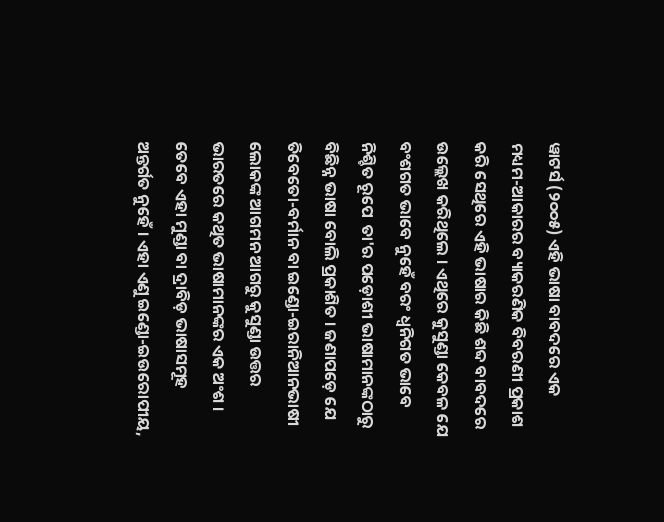ୱାଟର୍ସ (୨୦୦୫) ଏହି ଭାଷା ବାବଦରେ ଏକ ମଧ୍ୟମ-ଆକାରର ବ୍ୟାକରଣିକ ବିବରଣୀ ପ୍ରକାଶ କରି ସେଥିରେ ଏହି ଭାଷାର କିଛି ଶବ୍ଦ ବାବଦରେ ଉଲ୍ଲେଖ କରିଥିଲେ । ଏଥିରେ କୁସୁଣ୍ଡା କେବଳ ଯେ  ବଂଶଗତ ଭାବେ ନୁହେଁ ବରଂ ଧ୍ୱନିଗତ ଭାବେ ନିଶ୍ଚିତ ରୂପେ  ତା'ର ପଡ଼ୋଶୀ ଭାଷାମାନଙ୍କଠାରୁ ବିଛିନ୍ନ ଭାଷା ବୋଲି ପ୍ରକାଶିତ । ଜଣାପଡ଼େ ଯେ ତିବେତୋ-ବର୍ମାନ ବା ଇଣ୍ଡୋ-ଇରାନିଆନଭାଷୀ ଲୋକଙ୍କ ଆଗମନ ଆଗରୁ କୁସୁଣ୍ଡା ଉତ୍ତର ଭାରତରେ କଥିତ ଭାଷାମାନଙ୍କର ଏକ ଅଂଶ । ତେବେ ଏହା ମୁଣ୍ଡା ବା ଦ୍ରାବିଡ଼ ଭାଷାସମୂହ ଅନ୍ତର୍ଗତ ନୁହେଁ । ଏହା ଏଣୁ ଇଣ୍ଡୋ-ଇଉରୋପୀୟ,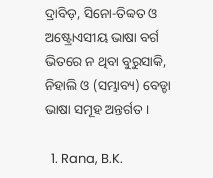ଦ୍ରାବିଡ଼, ସିନୋ-ତିବ୍ୱତ ଓ ଅଷ୍ଟ୍ରୋଏସୀୟ ଭାଷା ବର୍ଗ ଭିତରେ ନ ଥିବା ବୁରୁସାକି, ନିହାଲି ଓ (ସମ୍ଭାବ୍ୟ) ବେଡ୍ଡା ଭାଷା ସମୂହ ଅନ୍ତର୍ଗତ ।

  1. Rana, B.K.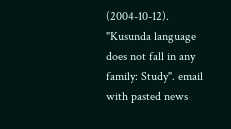(2004-10-12). "Kusunda language does not fall in any family: Study". email with pasted news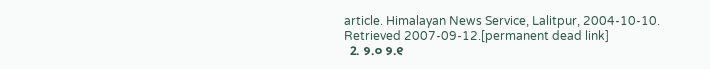article. Himalayan News Service, Lalitpur, 2004-10-10. Retrieved 2007-09-12.[permanent dead link]
  2. ୨.୦ ୨.୧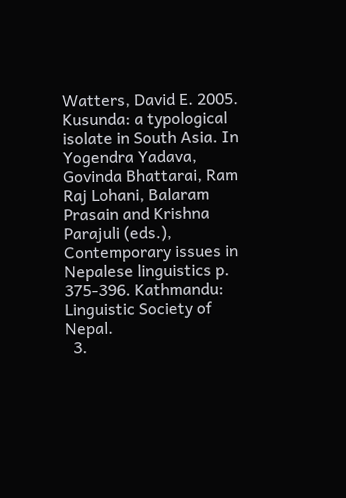Watters, David E. 2005. Kusunda: a typological isolate in South Asia. In Yogendra Yadava, Govinda Bhattarai, Ram Raj Lohani, Balaram Prasain and Krishna Parajuli (eds.), Contemporary issues in Nepalese linguistics p. 375-396. Kathmandu: Linguistic Society of Nepal.
  3.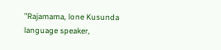"Rajamama, lone Kusunda language speaker,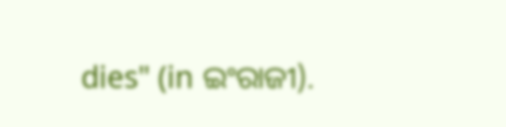dies" (in ଇଂରାଜୀ).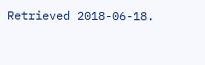Retrieved 2018-06-18.